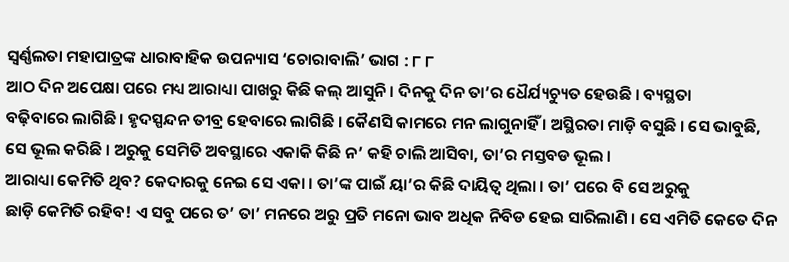ସ୍ୱର୍ଣ୍ଣଲତା ମହାପାତ୍ରଙ୍କ ଧାରାବାହିକ ଉପନ୍ୟାସ ‘ଚୋରାବାଲି’ ଭାଗ : ୮ ୮
ଆଠ ଦିନ ଅପେକ୍ଷା ପରେ ମଧ୍ୟ ଆରାଧ୍ୟା ପାଖରୁ କିଛି କଲ୍ ଆସୁନି । ଦିନକୁ ଦିନ ତା’ର ଧୈର୍ଯ୍ୟଚ୍ୟୁତ ହେଉଛି । ବ୍ୟସ୍ଥତା
ବଢ଼ିବାରେ ଲାଗିଛି । ହୃଦସ୍ପନ୍ଦନ ତୀବ୍ର ହେବାରେ ଲାଗିଛି । କୈଣସି କାମରେ ମନ ଲାଗୁନାହିଁ । ଅସ୍ଥିରତା ମାଡ଼ି ବସୁଛି । ସେ ଭାବୁଛି, ସେ ଭୂଲ କରିଛି । ଅରୁକୁ ସେମିତି ଅବସ୍ଥାରେ ଏକାକି କିଛି ନ’ କହି ଚାଲି ଆସିବା, ତା’ର ମସ୍ତବଡ ଭୂଲ ।
ଆରାଧ୍ୟା କେମିତି ଥିବ? କେଦାରକୁ ନେଇ ସେ ଏକା । ତା’ଙ୍କ ପାଇଁ ୟା’ର କିଛି ଦାୟିତ୍ୱ ଥିଲା । ତା’ ପରେ ବି ସେ ଅରୁକୁ
ଛାଡ଼ି କେମିତି ରହିବ! ଏ ସବୁ ପରେ ତ’ ତା’ ମନରେ ଅରୁ ପ୍ରତି ମନୋ ଭାବ ଅଧିକ ନିବିଡ ହେଇ ସାରିଲାଣି । ସେ ଏମିତି କେତେ ଦିନ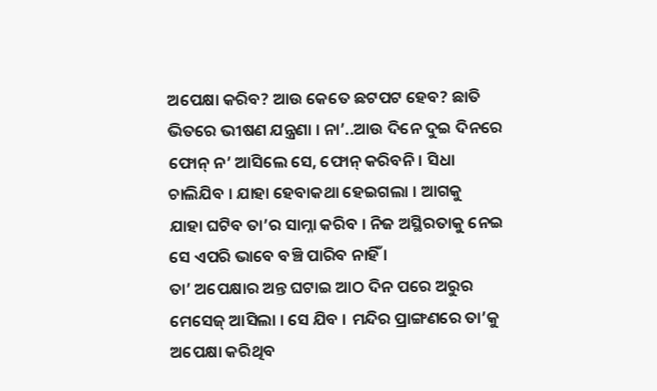ଅପେକ୍ଷା କରିବ? ଆଉ କେତେ ଛଟପଟ ହେବ? ଛାତି ଭିତରେ ଭୀଷଣ ଯନ୍ତ୍ରଣା । ନା’..ଆଉ ଦିନେ ଦୁଇ ଦିନରେ ଫୋନ୍ ନ’ ଆସିଲେ ସେ, ଫୋନ୍ କରିବନି । ସିଧା ଚାଲିଯିବ । ଯାହା ହେବାକଥା ହେଇଗଲା । ଆଗକୁ
ଯାହା ଘଟିବ ତା’ର ସାମ୍ନା କରିବ । ନିଜ ଅସ୍ଥିରତାକୁ ନେଇ ସେ ଏପରି ଭାବେ ବଞ୍ଚି ପାରିବ ନାହିଁ ।
ତା’ ଅପେକ୍ଷାର ଅନ୍ତ ଘଟାଇ ଆଠ ଦିନ ପରେ ଅରୁର ମେସେଜ୍ ଆସିଲା । ସେ ଯିବ । ମନ୍ଦିର ପ୍ରାଙ୍ଗଣରେ ତା’କୁ ଅପେକ୍ଷା କରିଥିବ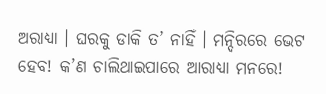ଅରାଧ୍ୟା । ଘରକୁ ଡାକି ତ’ ନାହିଁ । ମନ୍ଦିରରେ ଭେଟ ହେବ! କ’ଣ ଚାଲିଥାଇପାରେ ଆରାଧ୍ୟା ମନରେ!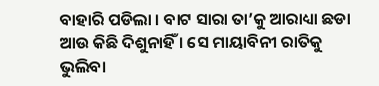ବାହାରି ପଡିଲା । ବାଟ ସାରା ତା’କୁ ଆରାଧ୍ୟା ଛଡା ଆଉ କିଛି ଦିଶୁନାହିଁ । ସେ ମାୟାବିନୀ ରାତିକୁ ଭୁଲିବା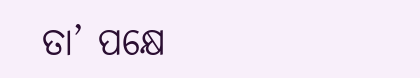ତା’ ପକ୍ଷେ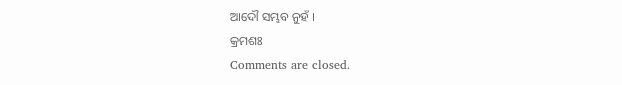ଆଦୌ ସମ୍ଭବ ନୁହଁ ।
କ୍ରମଶଃ
Comments are closed.